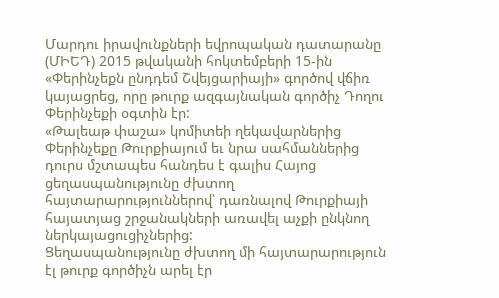Մարդու իրավունքների եվրոպական դատարանը (ՄԻԵԴ) 2015 թվականի հոկտեմբերի 15-ին «Փերինչեքն ընդդեմ Շվեյցարիայի» գործով վճիռ կայացրեց, որը թուրք ազգայնական գործիչ Դողու Փերինչեքի օգտին էր:
«Թալեաթ փաշա» կոմիտեի ղեկավարներից Փերինչեքը Թուրքիայում եւ նրա սահմաններից դուրս մշտապես հանդես է գալիս Հայոց ցեղասպանությունը ժխտող հայտարարություններով՝ դառնալով Թուրքիայի հայատյաց շրջանակների առավել աչքի ընկնող ներկայացուցիչներից:
Ցեղասպանությունը ժխտող մի հայտարարություն էլ թուրք գործիչն արել էր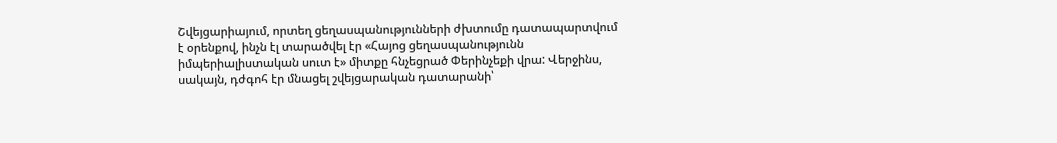Շվեյցարիայում, որտեղ ցեղասպանությունների ժխտումը դատապարտվում է օրենքով, ինչն էլ տարածվել էր «Հայոց ցեղասպանությունն իմպերիալիստական սուտ է» միտքը հնչեցրած Փերինչեքի վրա: Վերջինս, սակայն, դժգոհ էր մնացել շվեյցարական դատարանի՝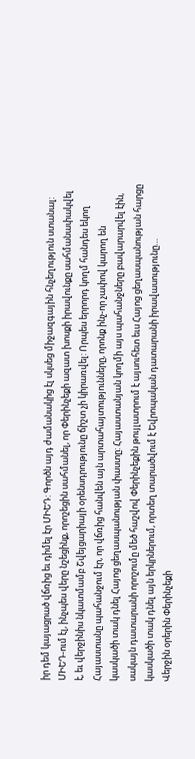իր դեմ կայացրած վճռից եւ դիմել էր ՄԻԵԴ: Գործն այդ ժամանակից էլ սկսեց միջազգային հնչեղություն ստանալ:
ՄԻԵԴ-ում էլ, ինչպես վերը նշեցինք, որոշեցին սահմանել, որ Փերինչեքի ազատ խոսքի իրավունքը սահմանափակվել է, եւ վերջինիս նկատմամբ Շվեյցարիայի օրենսդրությունը ճիշտ չի կիրառվել: Որպես երրորդ կողմ հանդես եկող Հայաստանը պահանջում էր, որ վճռից հանվեն այն արտահայտությունները, որոնք ինչ-որ չափով կարող են կասկածի տակ դնել Հայոց ցեղասպանության փաստը: Հայաստանյան կողմի այս պահանջները բավարարվել էին, սակայն դատարանի որոշումը մեծ հաշվով Փերինչեքին թույլատրում է այսուհետ եւս Հայոց ցեղասպանության հարցը կասկածի տակ դնել այն երկրներում, որտեղ տարածվում է Եվրոպական դատարանի իրավասությունը…
Վերջին օրերին Փերինչեքի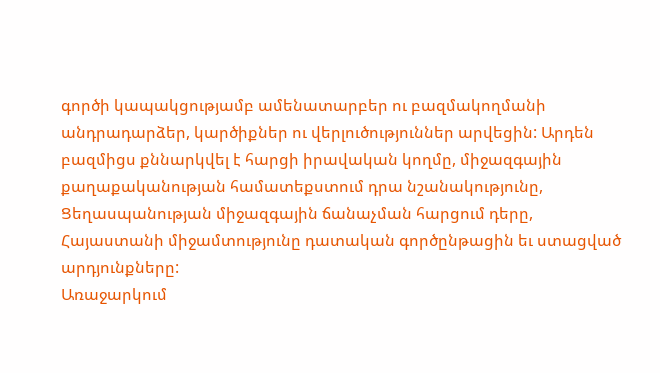գործի կապակցությամբ ամենատարբեր ու բազմակողմանի անդրադարձեր, կարծիքներ ու վերլուծություններ արվեցին: Արդեն բազմիցս քննարկվել է հարցի իրավական կողմը, միջազգային քաղաքականության համատեքստում դրա նշանակությունը, Ցեղասպանության միջազգային ճանաչման հարցում դերը, Հայաստանի միջամտությունը դատական գործընթացին եւ ստացված արդյունքները:
Առաջարկում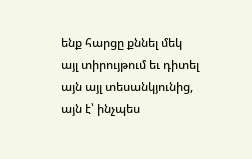ենք հարցը քննել մեկ այլ տիրույթում եւ դիտել այն այլ տեսանկյունից, այն է՝ ինչպես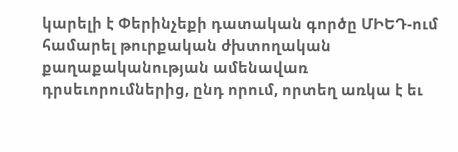կարելի է Փերինչեքի դատական գործը ՄԻԵԴ-ում համարել թուրքական ժխտողական քաղաքականության ամենավառ դրսեւորումներից, ընդ որում, որտեղ առկա է եւ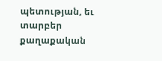պետության, եւ տարբեր քաղաքական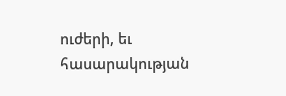ուժերի, եւ հասարակության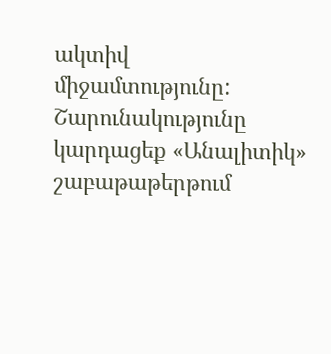ակտիվ միջամտությունը:
Շարունակությունը կարդացեք «Անալիտիկ» շաբաթաթերթում